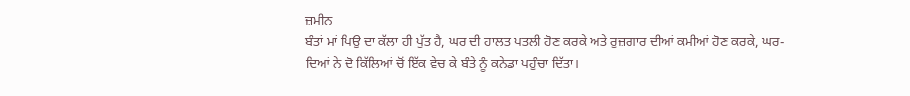ਜ਼ਮੀਨ
ਬੰਤਾਂ ਮਾਂ ਪਿਉ ਦਾ ਕੱਲਾ ਹੀ ਪੁੱਤ ਹੈ, ਘਰ ਦੀ ਹਾਲਤ ਪਤਲੀ ਹੋਣ ਕਰਕੇ ਅਤੇ ਰੁਜ਼ਗਾਰ ਦੀਆਂ ਕਮੀਆਂ ਹੋਣ ਕਰਕੇ, ਘਰ-ਦਿਆਂ ਨੇ ਦੋ ਕਿੱਲਿਆਂ ਚੋਂ ਇੱਕ ਵੇਚ ਕੇ ਬੰਤੇ ਨੂੰ ਕਨੇਡਾ ਪਹੁੰਚਾ ਦਿੱਤਾ।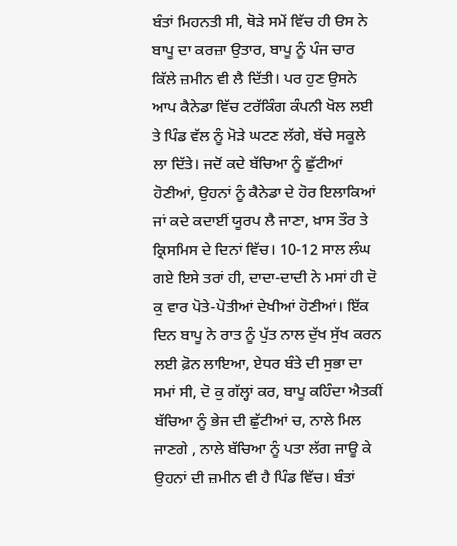ਬੰਤਾਂ ਮਿਹਨਤੀ ਸੀ, ਥੋੜੇ ਸਮੇਂ ਵਿੱਚ ਹੀ ੳਸ ਨੇ ਬਾਪੂ ਦਾ ਕਰਜ਼ਾ ਉਤਾਰ, ਬਾਪੂ ਨੂੰ ਪੰਜ ਚਾਰ ਕਿੱਲੇ ਜ਼ਮੀਨ ਵੀ ਲੈ ਦਿੱਤੀ। ਪਰ ਹੁਣ ਉਸਨੇ ਆਪ ਕੈਨੇਡਾ ਵਿੱਚ ਟਰੱਕਿੰਗ ਕੰਪਨੀ ਖੋਲ ਲਈ ਤੇ ਪਿੰਡ ਵੱਲ ਨੂੰ ਮੋੜੇ ਘਟਣ ਲੱਗੇ, ਬੱਚੇ ਸਕੂਲੇ ਲਾ ਦਿੱਤੇ। ਜਦੋਂ ਕਦੇ ਬੱਚਿਆ ਨੂੰ ਛੁੱਟੀਆਂ ਹੋਣੀਆਂ, ਉਹਨਾਂ ਨੂੰ ਕੈਨੇਡਾ ਦੇ ਹੋਰ ਇਲਾਕਿਆਂ ਜਾਂ ਕਦੇ ਕਦਾਈਂ ਯੂਰਪ ਲੈ ਜਾਣਾ, ਖ਼ਾਸ ਤੌਰ ਤੇ ਕ੍ਰਿਸਮਿਸ ਦੇ ਦਿਨਾਂ ਵਿੱਚ। 10-12 ਸਾਲ ਲੰਘ ਗਏ ਇਸੇ ਤਰਾਂ ਹੀ, ਦਾਦਾ-ਦਾਦੀ ਨੇ ਮਸਾਂ ਹੀ ਦੋ ਕੁ ਵਾਰ ਪੋਤੇ-ਪੋਤੀਆਂ ਦੇਖੀਆਂ ਹੋਣੀਆਂ। ਇੱਕ ਦਿਨ ਬਾਪੂ ਨੇ ਰਾਤ ਨੂੰ ਪੁੱਤ ਨਾਲ ਦੁੱਖ ਸੁੱਖ ਕਰਨ ਲਈ ਫ਼ੋਨ ਲਾਇਆ, ਏਧਰ ਬੰਤੇ ਦੀ ਸੁਭਾ ਦਾ ਸਮਾਂ ਸੀ, ਦੋ ਕੁ ਗੱਲ੍ਹਾਂ ਕਰ, ਬਾਪੂ ਕਹਿੰਦਾ ਐਤਕੀਂ ਬੱਚਿਆ ਨੂੰ ਭੇਜ ਦੀ ਛੁੱਟੀਆਂ ਚ, ਨਾਲੇ ਮਿਲ ਜਾਣਗੇ , ਨਾਲੇ ਬੱਚਿਆ ਨੂੰ ਪਤਾ ਲੱਗ ਜਾਊ ਕੇ ਉਹਨਾਂ ਦੀ ਜ਼ਮੀਨ ਵੀ ਹੈ ਪਿੰਡ ਵਿੱਚ। ਬੰਤਾਂ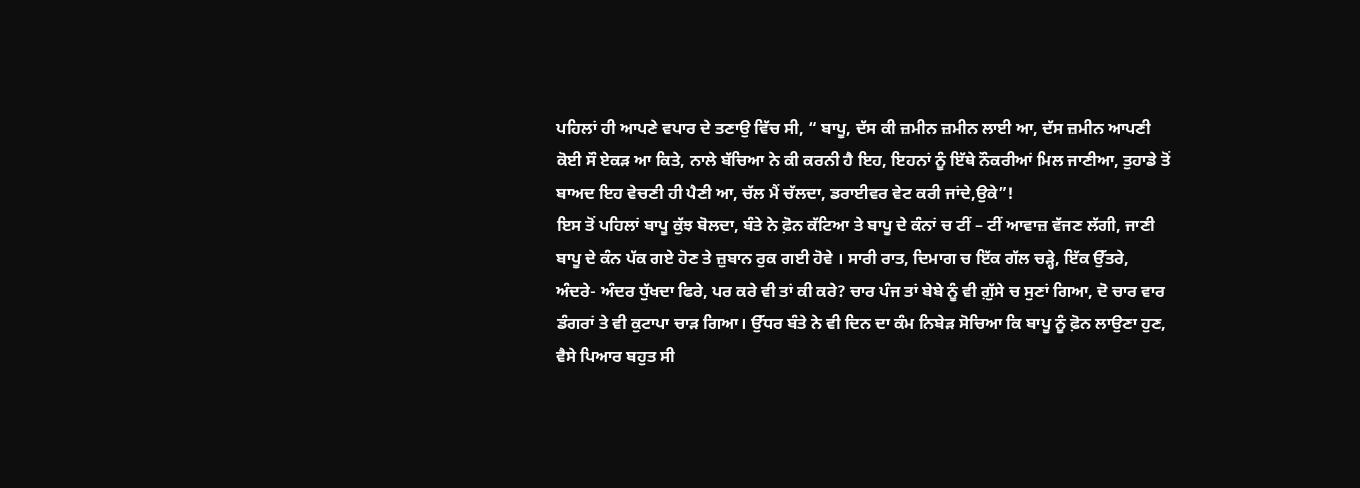ਪਹਿਲਾਂ ਹੀ ਆਪਣੇ ਵਪਾਰ ਦੇ ਤਣਾਉ ਵਿੱਚ ਸੀ, “ ਬਾਪੂ, ਦੱਸ ਕੀ ਜ਼ਮੀਨ ਜ਼ਮੀਨ ਲਾਈ ਆ, ਦੱਸ ਜ਼ਮੀਨ ਆਪਣੀ ਕੋਈ ਸੌ ਏਕੜ ਆ ਕਿਤੇ, ਨਾਲੇ ਬੱਚਿਆ ਨੇ ਕੀ ਕਰਨੀ ਹੈ ਇਹ, ਇਹਨਾਂ ਨੂੰ ਇੱਥੇ ਨੌਕਰੀਆਂ ਮਿਲ ਜਾਣੀਆ, ਤੁਹਾਡੇ ਤੋਂ ਬਾਅਦ ਇਹ ਵੇਚਣੀ ਹੀ ਪੈਣੀ ਆ, ਚੱਲ ਮੈਂ ਚੱਲਦਾ, ਡਰਾਈਵਰ ਵੇਟ ਕਰੀ ਜਾਂਦੇ,ਉਕੇ”!
ਇਸ ਤੋਂ ਪਹਿਲਾਂ ਬਾਪੂ ਕੁੱਝ ਬੋਲਦਾ, ਬੰਤੇ ਨੇ ਫ਼ੋਨ ਕੱਟਿਆ ਤੇ ਬਾਪੂ ਦੇ ਕੰਨਾਂ ਚ ਟੀਂ – ਟੀਂ ਆਵਾਜ਼ ਵੱਜਣ ਲੱਗੀ, ਜਾਣੀ ਬਾਪੂ ਦੇ ਕੰਨ ਪੱਕ ਗਏ ਹੋਣ ਤੇ ਜ਼ੁਬਾਨ ਰੁਕ ਗਈ ਹੋਵੇ । ਸਾਰੀ ਰਾਤ, ਦਿਮਾਗ ਚ ਇੱਕ ਗੱਲ ਚੜ੍ਹੇ, ਇੱਕ ਉੱਤਰੇ, ਅੰਦਰੇ- ਅੰਦਰ ਧੁੱਖਦਾ ਫਿਰੇ, ਪਰ ਕਰੇ ਵੀ ਤਾਂ ਕੀ ਕਰੇ? ਚਾਰ ਪੰਜ ਤਾਂ ਬੇਬੇ ਨੂੰ ਵੀ ਗ਼ੁੱਸੇ ਚ ਸੁਣਾਂ ਗਿਆ, ਦੋ ਚਾਰ ਵਾਰ ਡੰਗਰਾਂ ਤੇ ਵੀ ਕੁਟਾਪਾ ਚਾੜ ਗਿਆ। ਉੱਧਰ ਬੰਤੇ ਨੇ ਵੀ ਦਿਨ ਦਾ ਕੰਮ ਨਿਬੇੜ ਸੋਚਿਆ ਕਿ ਬਾਪੂ ਨੂੰ ਫ਼ੋਨ ਲਾਉਣਾ ਹੁਣ, ਵੈਸੇ ਪਿਆਰ ਬਹੁਤ ਸੀ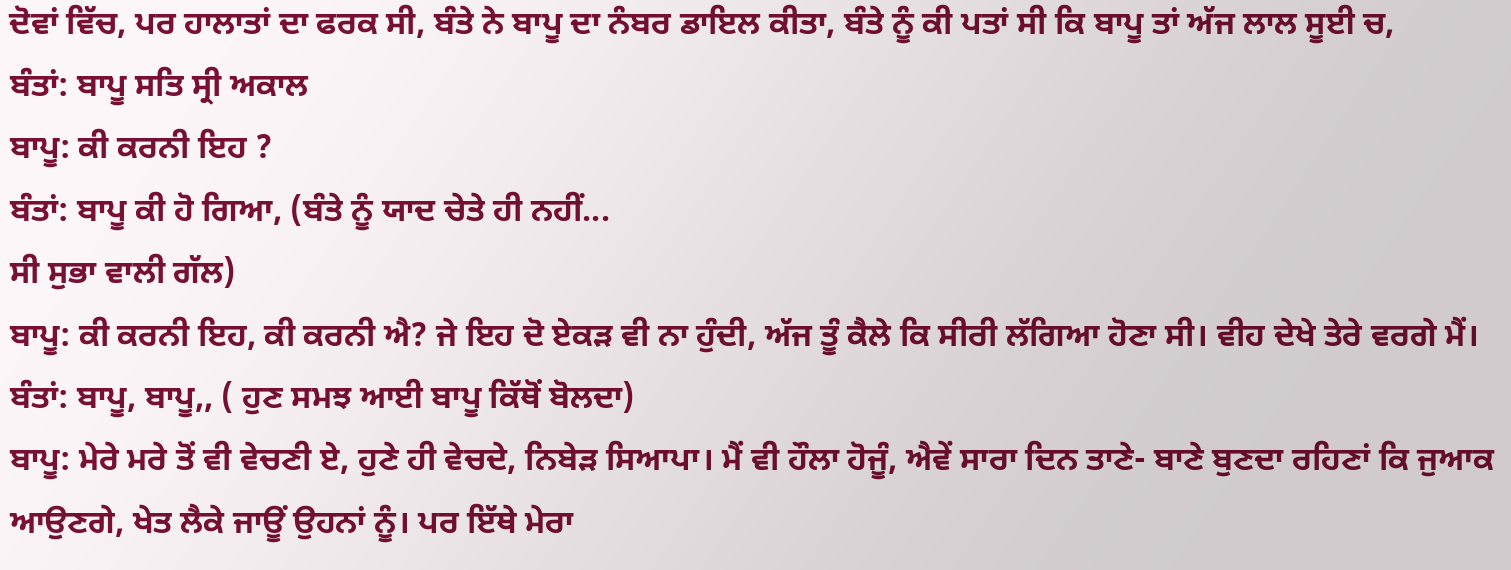ਦੋਵਾਂ ਵਿੱਚ, ਪਰ ਹਾਲਾਤਾਂ ਦਾ ਫਰਕ ਸੀ, ਬੰਤੇ ਨੇ ਬਾਪੂ ਦਾ ਨੰਬਰ ਡਾਇਲ ਕੀਤਾ, ਬੰਤੇ ਨੂੰ ਕੀ ਪਤਾਂ ਸੀ ਕਿ ਬਾਪੂ ਤਾਂ ਅੱਜ ਲਾਲ ਸੂਈ ਚ,
ਬੰਤਾਂ: ਬਾਪੂ ਸਤਿ ਸ੍ਰੀ ਅਕਾਲ
ਬਾਪੂ: ਕੀ ਕਰਨੀ ਇਹ ?
ਬੰਤਾਂ: ਬਾਪੂ ਕੀ ਹੋ ਗਿਆ, (ਬੰਤੇ ਨੂੰ ਯਾਦ ਚੇਤੇ ਹੀ ਨਹੀਂ...
ਸੀ ਸੁਭਾ ਵਾਲੀ ਗੱਲ)
ਬਾਪੂ: ਕੀ ਕਰਨੀ ਇਹ, ਕੀ ਕਰਨੀ ਐ? ਜੇ ਇਹ ਦੋ ਏਕੜ ਵੀ ਨਾ ਹੁੰਦੀ, ਅੱਜ ਤੂੰ ਕੈਲੇ ਕਿ ਸੀਰੀ ਲੱਗਿਆ ਹੋਣਾ ਸੀ। ਵੀਹ ਦੇਖੇ ਤੇਰੇ ਵਰਗੇ ਮੈਂ।
ਬੰਤਾਂ: ਬਾਪੂ, ਬਾਪੂ,, ( ਹੁਣ ਸਮਝ ਆਈ ਬਾਪੂ ਕਿੱਥੋਂ ਬੋਲਦਾ)
ਬਾਪੂ: ਮੇਰੇ ਮਰੇ ਤੋਂ ਵੀ ਵੇਚਣੀ ਏ, ਹੁਣੇ ਹੀ ਵੇਚਦੇ, ਨਿਬੇੜ ਸਿਆਪਾ। ਮੈਂ ਵੀ ਹੌਲਾ ਹੋਜੂੰ, ਐਵੇਂ ਸਾਰਾ ਦਿਨ ਤਾਣੇ- ਬਾਣੇ ਬੁਣਦਾ ਰਹਿਣਾਂ ਕਿ ਜੁਆਕ ਆਉਣਗੇ, ਖੇਤ ਲੈਕੇ ਜਾਊਂ ਉਹਨਾਂ ਨੂੰ। ਪਰ ਇੱਥੇ ਮੇਰਾ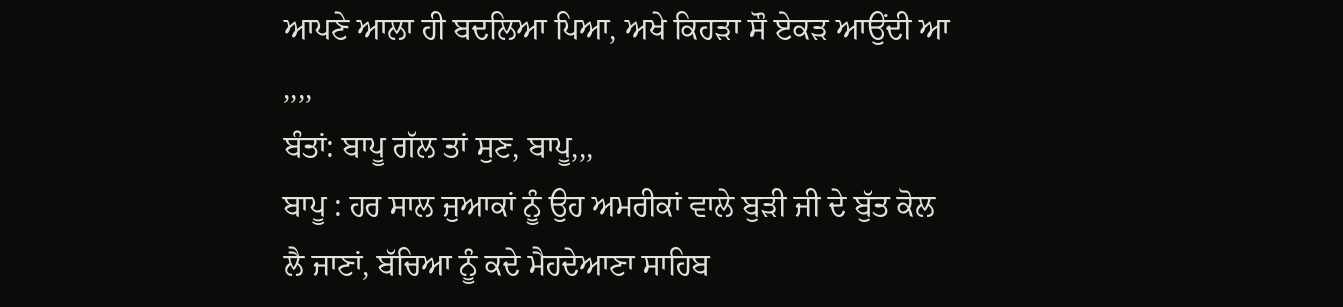ਆਪਣੇ ਆਲਾ ਹੀ ਬਦਲਿਆ ਪਿਆ, ਅਖੇ ਕਿਹੜਾ ਸੌ ਏਕੜ ਆਉਂਦੀ ਆ ,,,,
ਬੰਤਾਂ: ਬਾਪੂ ਗੱਲ ਤਾਂ ਸੁਣ, ਬਾਪੂ,,,
ਬਾਪੂ : ਹਰ ਸਾਲ ਜੁਆਕਾਂ ਨੂੰ ਉਹ ਅਮਰੀਕਾਂ ਵਾਲੇ ਬੁੜੀ ਜੀ ਦੇ ਬੁੱਤ ਕੋਲ ਲੈ ਜਾਣਾਂ, ਬੱਚਿਆ ਨੂੰ ਕਦੇ ਮੈਹਦੇਆਣਾ ਸਾਹਿਬ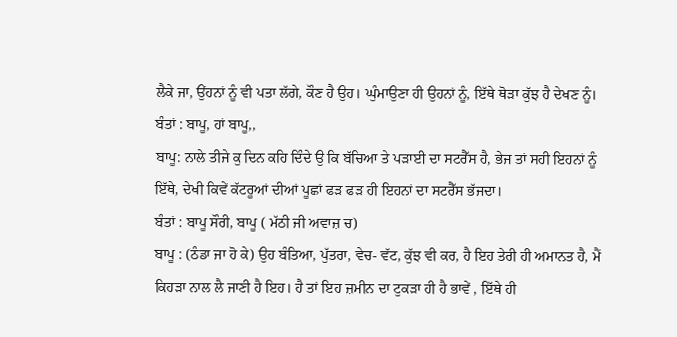ਲੈਕੇ ਜਾ, ਉਂਹਨਾਂ ਨੂੰ ਵੀ ਪਤਾ ਲੱਗੇ, ਕੌਣ ਹੈ ਉਹ। ਘੁੰਮਾਉਣਾ ਹੀ ਉਹਨਾਂ ਨੂੰ, ਇੱਥੇ ਥੋੜਾ ਕੁੱਝ ਹੈ ਦੇਖਣ ਨੂੰ।
ਬੰਤਾਂ : ਬਾਪੂ, ਹਾਂ ਬਾਪੂ,,
ਬਾਪੂ: ਨਾਲੇ ਤੀਜੇ ਕੁ ਦਿਨ ਕਹਿ ਦਿੰਦੇ ਉ ਕਿ ਬੱਚਿਆ ਤੇ ਪੜਾਈ ਦਾ ਸਟਰੈੱਸ ਹੈ, ਭੇਜ ਤਾਂ ਸਹੀ ਇਹਨਾਂ ਨੂੰ ਇੱਥੇ, ਦੇਖੀ ਕਿਵੇਂ ਕੱਟਰੂਆਂ ਦੀਆਂ ਪੂਛਾਂ ਫੜ ਫੜ ਹੀ ਇਹਨਾਂ ਦਾ ਸਟਰੈੱਸ ਭੱਜਦਾ।
ਬੰਤਾਂ : ਬਾਪੂ ਸੌਰੀ, ਬਾਪੂ ( ਮੱਠੀ ਜੀ ਅਵਾਜ਼ ਚ)
ਬਾਪੂ : (ਠੰਡਾ ਜਾ ਹੋ ਕੇ) ਉਹ ਬੰਤਿਆ, ਪੁੱਤਰਾ, ਵੇਚ- ਵੱਟ, ਕੁੱਝ ਵੀ ਕਰ, ਹੈ ਇਹ ਤੇਰੀ ਹੀ ਅਮਾਨਤ ਹੈ, ਮੈਂ ਕਿਹੜਾ ਨਾਲ ਲੈ ਜਾਣੀ ਹੈ ਇਹ। ਹੈ ਤਾਂ ਇਹ ਜ਼ਮੀਨ ਦਾ ਟੁਕੜਾ ਹੀ ਹੈ ਭਾਵੇਂ , ਇੱਥੇ ਹੀ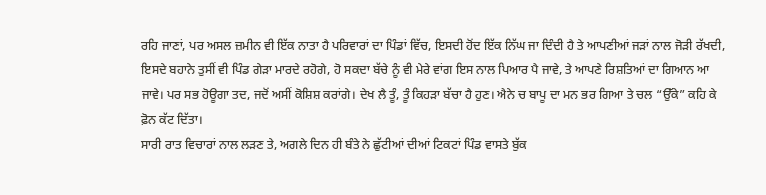ਰਹਿ ਜਾਣਾਂ, ਪਰ ਅਸਲ ਜ਼ਮੀਨ ਵੀ ਇੱਕ ਨਾਤਾ ਹੈ ਪਰਿਵਾਰਾਂ ਦਾ ਪਿੰਡਾਂ ਵਿੱਚ, ਇਸਦੀ ਹੋਂਦ ਇੱਕ ਨਿੱਘ ਜਾ ਦਿੰਦੀ ਹੈ ਤੇ ਆਪਣੀਆਂ ਜੜਾਂ ਨਾਲ ਜੋੜੀ ਰੱਖਦੀ, ਇਸਦੇ ਬਹਾਨੇ ਤੁਸੀਂ ਵੀ ਪਿੰਡ ਗੇੜਾ ਮਾਰਦੇ ਰਹੋਗੇ, ਹੋ ਸਕਦਾ ਬੱਚੇ ਨੂੰ ਵੀ ਮੇਰੇ ਵਾਂਗ ਇਸ ਨਾਲ ਪਿਆਰ ਪੈ ਜਾਵੇ, ਤੇ ਆਪਣੇ ਰਿਸ਼ਤਿਆਂ ਦਾ ਗਿਆਨ ਆ ਜਾਵੇ। ਪਰ ਸਭ ਹੋਊਗਾ ਤਦ, ਜਦੋਂ ਅਸੀਂ ਕੋਸ਼ਿਸ਼ ਕਰਾਂਗੇ। ਦੇਖ ਲੈ ਤੂੰ, ਤੂੰ ਕਿਹੜਾ ਬੱਚਾ ਹੈ ਹੁਣ। ਐਨੇ ਚ ਬਾਪੂ ਦਾ ਮਨ ਭਰ ਗਿਆ ਤੇ ਚਲ “ਉੱਕੇ” ਕਹਿ ਕੇ ਫ਼ੋਨ ਕੱਟ ਦਿੱਤਾ।
ਸਾਰੀ ਰਾਤ ਵਿਚਾਰਾਂ ਨਾਲ ਲੜਣ ਤੇ, ਅਗਲੇ ਦਿਨ ਹੀ ਬੰਤੇ ਨੇ ਛੁੱਟੀਆਂ ਦੀਆਂ ਟਿਕਟਾਂ ਪਿੰਡ ਵਾਸਤੇ ਬੁੱਕ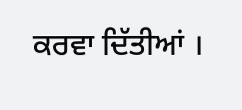ਕਰਵਾ ਦਿੱਤੀਆਂ ।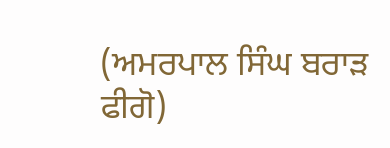(ਅਮਰਪਾਲ ਸਿੰਘ ਬਰਾੜ ਫੀਗੋ)